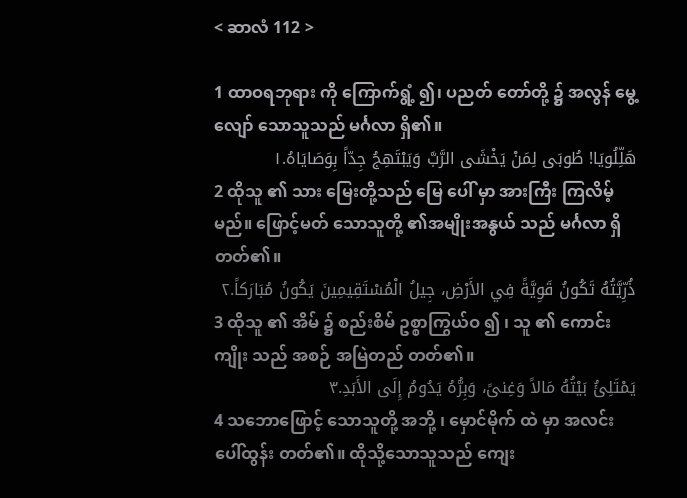< ဆာလံ 112 >

1 ထာဝရဘုရား ကို ကြောက်ရွံ့ ၍၊ ပညတ် တော်တို့ ၌ အလွန် မွေ့လျော် သောသူသည် မင်္ဂလာ ရှိ၏။
هَلِّلُويَا! طُوبَى لِمَنْ يَخْشَى الرَّبَّ وَيَبْتَهِجُ جِدّاً بِوَصَايَاهُ.١
2 ထိုသူ ၏ သား မြေးတို့သည် မြေ ပေါ် မှာ အားကြီး ကြလိမ့်မည်။ ဖြောင့်မတ် သောသူတို့ ၏အမျိုးအနွယ် သည် မင်္ဂလာ ရှိတတ်၏။
ذُرِّيَّتُهُ تَكُونُ قَوِيَّةً فِي الأَرْضِ، جِيلُ الْمُسْتَقِيمِينَ يَكُونُ مُبَارَكاً.٢
3 ထိုသူ ၏ အိမ် ၌ စည်းစိမ် ဥစ္စာကြွယ်ဝ ၍ ၊ သူ ၏ ကောင်းကျိုး သည် အစဉ် အမြဲတည် တတ်၏။
يَمْتَلِئُ بَيْتُهُ مَالاً وَغِنىً، وَبِرُّهُ يَدُومُ إِلَى الأَبَدِ.٣
4 သဘောဖြောင့် သောသူတို့ အဘို့ ၊ မှောင်မိုက် ထဲ မှာ အလင်း ပေါ်ထွန်း တတ်၏။ ထိုသို့သောသူသည် ကျေး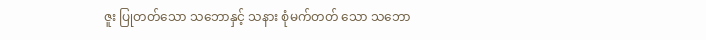ဇူး ပြုတတ်သော သဘောနှင့် သနား စုံမက်တတ် သော သဘော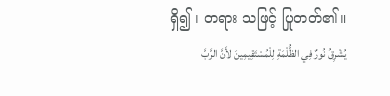ရှိ၍ ၊ တရား သဖြင့် ပြုတတ်၏။
يُشْرِقُ نُورٌ فِي الظُّلْمَةِ لِلْمُسْتَقِيمِينَ لأَنَّ الرَّبَّ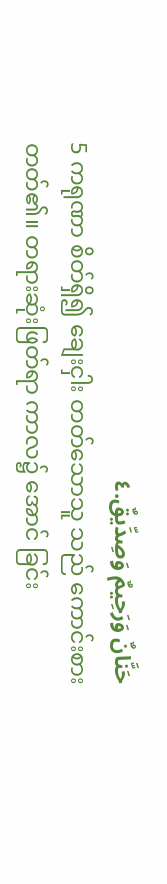حَنَّانٌ وَرَحِيمٌ وَصِدِّيقٌ.٤
5 ကရုဏာ စိတ်ရှိ၍ ချေးငှါး တတ်သောသူ သည် ကောင်းစား တတ်၏။ တရားဆုံးဖြတ်ရာ ကာလ၌ အောင် ခြင်း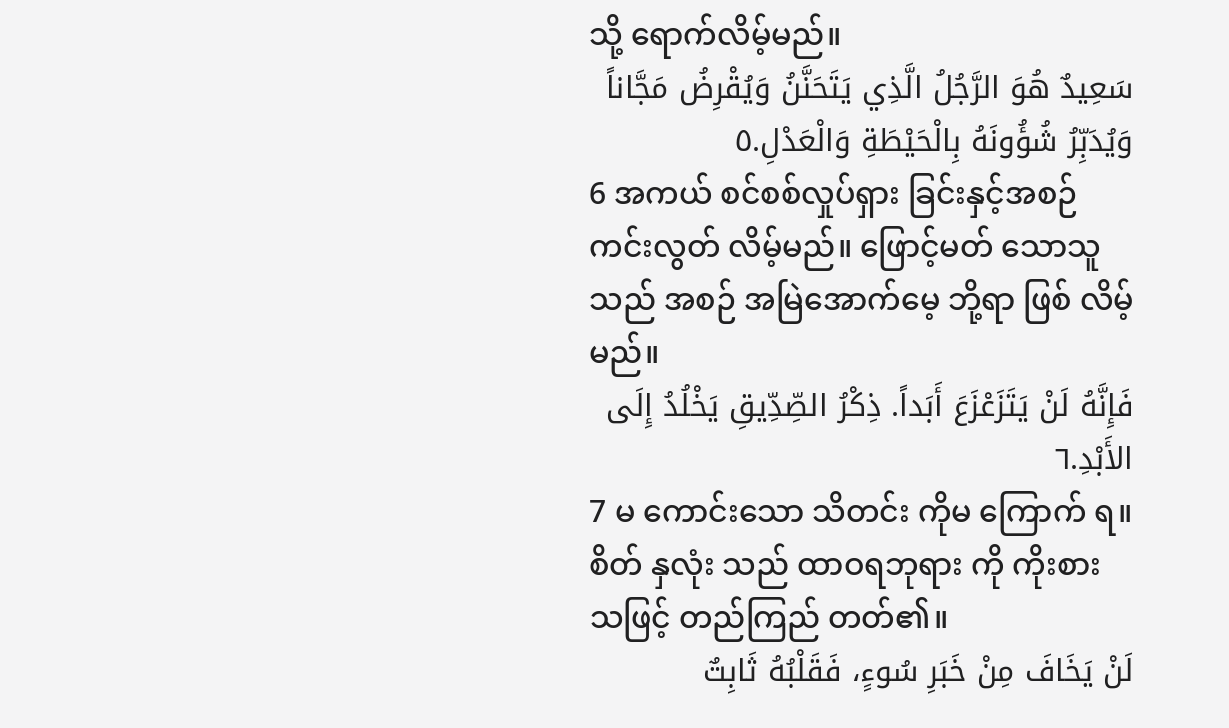သို့ ရောက်လိမ့်မည်။
سَعِيدٌ هُوَ الرَّجُلُ الَّذِي يَتَحَنَّنُ وَيُقْرِضُ مَجَّاناً وَيُدَبِّرُ شُؤُونَهُ بِالْحَيْطَةِ وَالْعَدْلِ.٥
6 အကယ် စင်စစ်လှုပ်ရှား ခြင်းနှင့်အစဉ် ကင်းလွတ် လိမ့်မည်။ ဖြောင့်မတ် သောသူသည် အစဉ် အမြဲအောက်မေ့ ဘို့ရာ ဖြစ် လိမ့်မည်။
فَإِنَّهُ لَنْ يَتَزَعْزَعَ أَبَداً. ذِكْرُ الصِّدِّيقِ يَخْلُدُ إِلَى الأَبْدِ.٦
7 မ ကောင်းသော သိတင်း ကိုမ ကြောက် ရ။ စိတ် နှလုံး သည် ထာဝရဘုရား ကို ကိုးစား သဖြင့် တည်ကြည် တတ်၏။
لَنْ يَخَافَ مِنْ خَبَرِ سُوءٍ، فَقَلْبُهُ ثَابِتٌ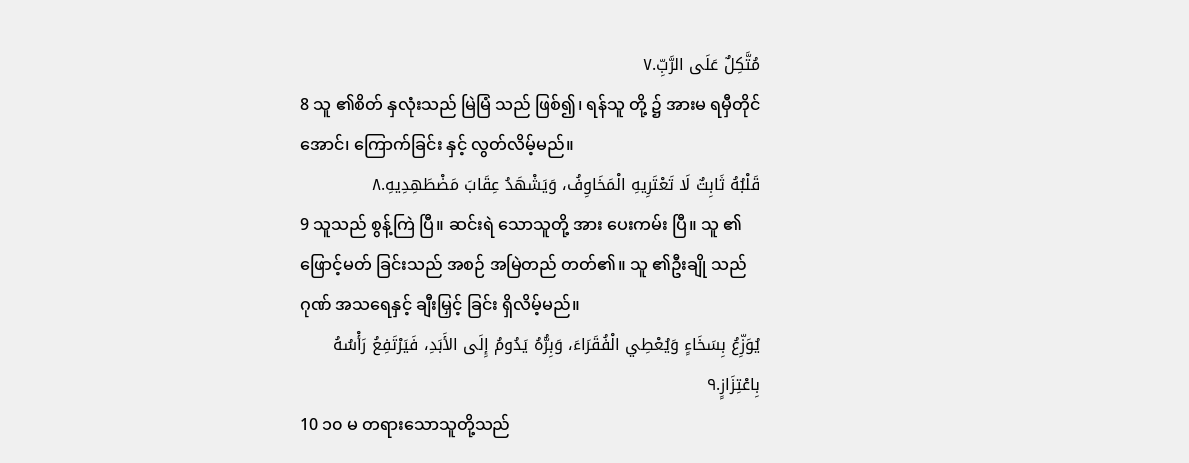مُتَّكِلٌ عَلَى الرَّبِّ.٧
8 သူ ၏စိတ် နှလုံးသည် မြဲမြံ သည် ဖြစ်၍၊ ရန်သူ တို့ ၌ အားမ ရမှီတိုင်အောင်၊ ကြောက်ခြင်း နှင့် လွတ်လိမ့်မည်။
قَلْبُهُ ثَابِتٌ لَا تَعْتَرِيهِ الْمَخَاوِفُ، وَيَشْهَدُ عِقَابَ مَضْطَهِدِيهِ.٨
9 သူသည် စွန့်ကြဲ ပြီ။ ဆင်းရဲ သောသူတို့ အား ပေးကမ်း ပြီ။ သူ ၏ ဖြောင့်မတ် ခြင်းသည် အစဉ် အမြဲတည် တတ်၏။ သူ ၏ဦးချို သည် ဂုဏ် အသရေနှင့် ချီးမြှင့် ခြင်း ရှိလိမ့်မည်။
يُوَزِّعُ بِسَخَاءٍ وَيُعْطِي الْفُقَرَاءَ، وَبِرُّهُ يَدُومُ إِلَى الأَبَدِ، فَيَرْتَفِعُ رَأْسُهُ بِاعْتِزَازٍ.٩
10 ၁၀ မ တရားသောသူတို့သည်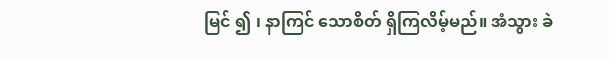မြင် ၍ ၊ နာကြင် သောစိတ် ရှိကြလိမ့်မည်။ အံသွား ခဲ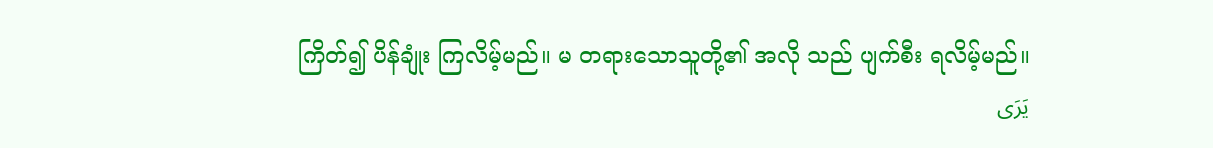ကြိတ်၍ ပိန်ချုံး ကြလိမ့်မည်။ မ တရားသောသူတို့၏ အလို သည် ပျက်စီး ရလိမ့်မည်။
يَرَى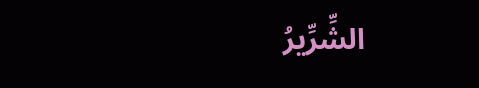الشِّرِّيرُ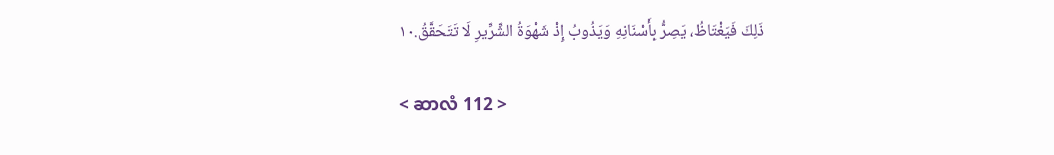ذَلِكَ فَيَغْتَاظُ، يَصِرُّ بِأَسْنَانِهِ وَيَذُوبُ إِذْ شَهْوَةُ الشِّرِّيرِ لَا تَتَحَقَّقُ.١٠

< ဆာလံ 112 >